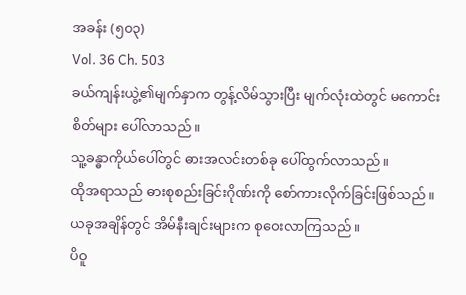အခန်း (၅၀၃)
Vol. 36 Ch. 503
ခယ်ကျန်းယွဲ့၏မျက်နှာက တွန့်လိမ်သွားပြီး မျက်လုံးထဲတွင် မကောင်းစိတ်များ ပေါ်လာသည်။
သူ့ခန္ဓာကိုယ်ပေါ်တွင် ဓားအလင်းတစ်ခု ပေါ်ထွက်လာသည်။
ထိုအရာသည် ဓားစုစည်းခြင်းဂိုဏ်းကို စော်ကားလိုက်ခြင်းဖြစ်သည်။
ယခုအချိန်တွင် အိမ်နီးချင်းများက စုဝေးလာကြသည်။
ပိဝူ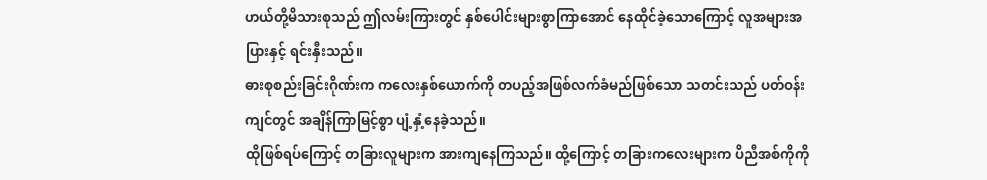ဟယ်တို့မိသားစုသည် ဤလမ်းကြားတွင် နှစ်ပေါင်းများစွာကြာအောင် နေထိုင်ခဲ့သောကြောင့် လူအများအပြားနှင့် ရင်းနှီးသည်။
ဓားစုစည်းခြင်းဂိုဏ်းက ကလေးနှစ်ယောက်ကို တပည့်အဖြစ်လက်ခံမည်ဖြစ်သော သတင်းသည် ပတ်ဝန်းကျင်တွင် အချိန်ကြာမြင့်စွာ ပျံ့နှံ့နေခဲ့သည်။
ထိုဖြစ်ရပ်ကြောင့် တခြားလူများက အားကျနေကြသည်။ ထို့ကြောင့် တခြားကလေးများက ပိညီအစ်ကိုကို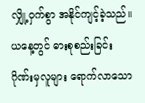လျှို့ဝှက်စွာ အနိုင်ကျင့်ခဲ့သည်။
ယနေ့တွင် ဓားစုစည်းခြင်းဂိုဏ်းမှလူများ ရောက်လာသော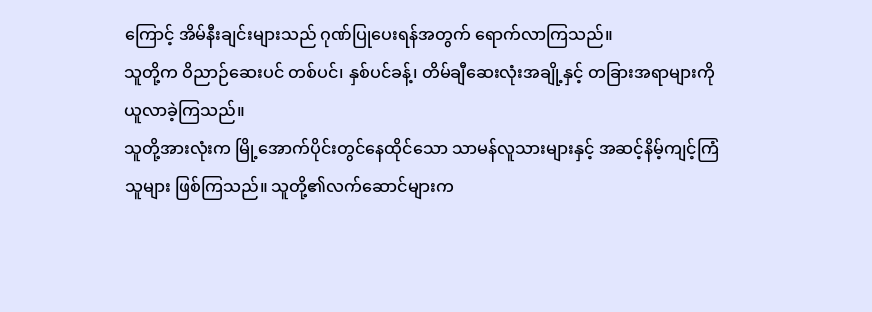ကြောင့် အိမ်နီးချင်းများသည် ဂုဏ်ပြုပေးရန်အတွက် ရောက်လာကြသည်။
သူတို့က ဝိညာဉ်ဆေးပင် တစ်ပင်၊ နှစ်ပင်ခန့်၊ တိမ်ချီဆေးလုံးအချို့နှင့် တခြားအရာများကို ယူလာခဲ့ကြသည်။
သူတို့အားလုံးက မြို့အောက်ပိုင်းတွင်နေထိုင်သော သာမန်လူသားများနှင့် အဆင့်နိမ့်ကျင့်ကြံသူများ ဖြစ်ကြသည်။ သူတို့၏လက်ဆောင်များက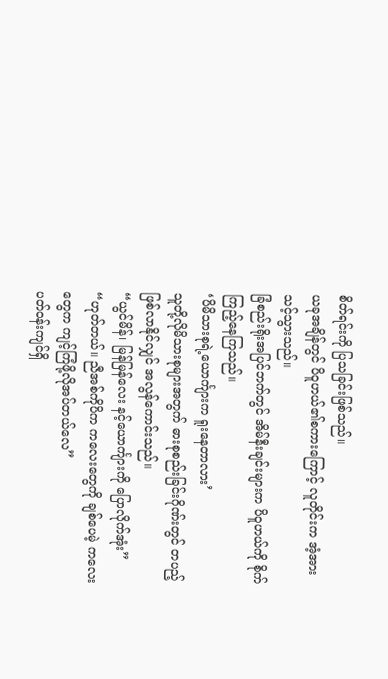စိတ်ရင်းကို ပြသခြင်းဖြစ်သည်။
ယခုအချိန်တွင် ပိဝူဟယ်၏စကားကြောင့် လူတိုင်းက အံ့အားသင့်သွားသည်။
ခြံစည်းရိုးအပြင်ဘက်တွင် အိမ်နီးချင်းများက ပိဝူဟယ်ကို စိုက်ကြည့်နေကြသည်။
‘ပိမိသားစုရဲ့ယောင်္ကျားက ရူးနေတာလား’
သူတို့လိုမိသားစုများအတွက် ဓားစုစည်းခြင်းဂိုဏ်းတွင် တပည့်ဖြစ်လာနိုင်လျှင် အလွန်ကောင်းသည်။
“ယွင်မိန်၊ မြန်မြန်လေး နင့်ယောင်္ကျားကို ပြောလိုက်အုံး”
“ဟုတ်တယ်။ ညီအစ်ကိုပိက ကလေးတွေကို ချစ်ပေမဲ့ ကလေးတွေက ကျင့်ကြံဖို့လိုအပ်တယ်လေ”
ပတ်ဝန်းကျင်ရှိ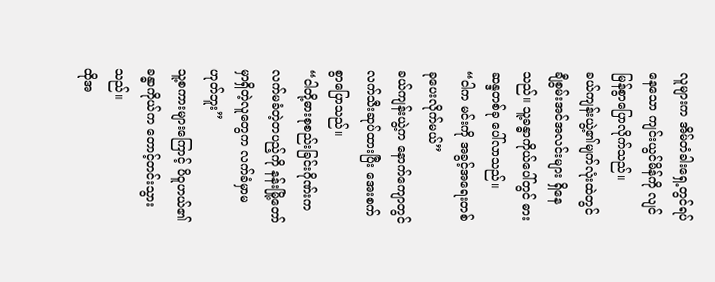လူများက အိမ်တံခါးရှေ့တွင်ရပ်နေသော ကျင်းယွင်မိန်ကို လျင်မြန်စွာပြောလိုက်သည်။
ခယ်ကျန်းယွဲ့၏မျက်လုံးထဲတွင် ချီစွမ်းအင်အလင်းများ ရှိနေသည်။ သူ့ခန္ဓာကိုယ်ပေါ်တွင် ဓားဆန္ဒတစ်ခု ပေါ်လာသည်။
“ငါက မင်းကို အခွင့်အရေးတစ်ခုပေးလိုက်မယ်”
ခယ်ကျန်းယွဲ့က နောက်ကျောတွင် လက်သီးဆုပ်ထားပြီး အေးစက်စွာပြောသည်။
“ငါတို့ဓားစုစည်းခြင်းဂိုဏ်းက လက်မခံတဲ့တပည့်ကို နန်းမြို့တော်မှာရှိတဲ့လူတွေက လက်ခံမှာမဟုတ်ဘူး”
သူ့စကားများကြောင့် ပိဝူဟယ်၏ခန္ဓာကိုယ်က တောင့်တင်းသွားသည်။
ထိုအ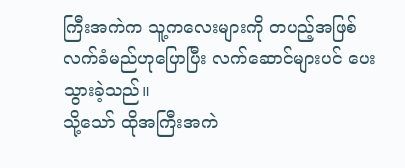ကြီးအကဲက သူ့ကလေးများကို တပည့်အဖြစ်လက်ခံမည်ဟုပြောပြီး လက်ဆောင်များပင် ပေးသွားခဲ့သည်။
သို့သော် ထိုအကြီးအကဲ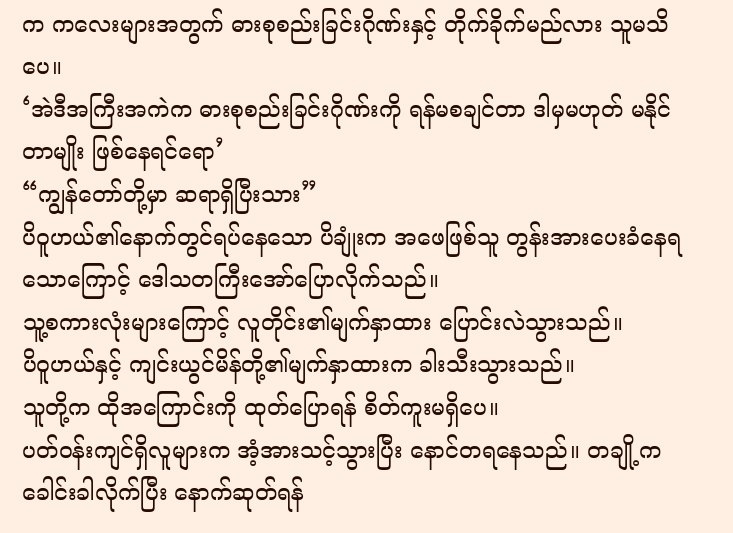က ကလေးများအတွက် ဓားစုစည်းခြင်းဂိုဏ်းနှင့် တိုက်ခိုက်မည်လား သူမသိပေ။
‘အဲဒီအကြီးအကဲက ဓားစုစည်းခြင်းဂိုဏ်းကို ရန်မစချင်တာ ဒါမှမဟုတ် မနိုင်တာမျိုး ဖြစ်နေရင်ရော’
“ကျွန်တော်တို့မှာ ဆရာရှိပြီးသား”
ပိဝူဟယ်၏နောက်တွင်ရပ်နေသော ပိချုံးက အဖေဖြစ်သူ တွန်းအားပေးခံနေရသောကြောင့် ဒေါသတကြီးအော်ပြောလိုက်သည်။
သူ့စကားလုံးများကြောင့် လူတိုင်း၏မျက်နှာထား ပြောင်းလဲသွားသည်။
ပိဝူဟယ်နှင့် ကျင်းယွင်မိန်တို့၏မျက်နှာထားက ခါးသီးသွားသည်။
သူတို့က ထိုအကြောင်းကို ထုတ်ပြောရန် စိတ်ကူးမရှိပေ။
ပတ်ဝန်းကျင်ရှိလူများက အံ့အားသင့်သွားပြီး နောင်တရနေသည်။ တချို့က ခေါင်းခါလိုက်ပြီး နောက်ဆုတ်ရန်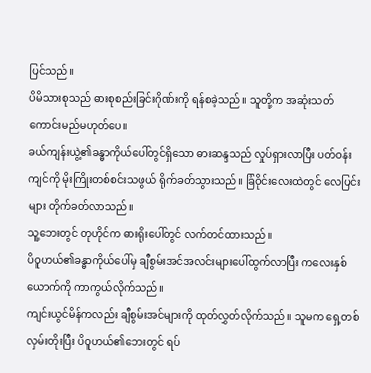ပြင်သည်။
ပိမိသားစုသည် ဓားစုစည်းခြင်းဂိုဏ်းကို ရန်စခဲ့သည်။ သူတို့က အဆုံးသတ်ကောင်းမည်မဟုတ်ပေ။
ခယ်ကျန်းယွဲ့၏ခန္ဓာကိုယ်ပေါ်တွင်ရှိသော ဓားဆန္ဒသည် လှုပ်ရှားလာပြီး ပတ်ဝန်းကျင်ကို မိုးကြိုးတစ်စင်းသဖွယ် ရိုက်ခတ်သွားသည်။ ခြံဝိုင်းလေးထဲတွင် လေပြင်းများ တိုက်ခတ်လာသည်။
သူ့ဘေးတွင် တုဟိုင်က ဓားရိုးပေါ်တွင် လက်တင်ထားသည်။
ပိဝူဟယ်၏ခန္ဓာကိုယ်ပေါ်မှ ချီစွမ်းအင်အလင်းများပေါ်ထွက်လာပြီး ကလေးနှစ်ယောက်ကို ကာကွယ်လိုက်သည်။
ကျင်းယွင်မိန်ကလည်း ချီစွမ်းအင်များကို ထုတ်လွှတ်လိုက်သည်။ သူမက ရှေ့တစ်လှမ်းတိုးပြီး ပိဝူဟယ်၏ဘေးတွင် ရပ်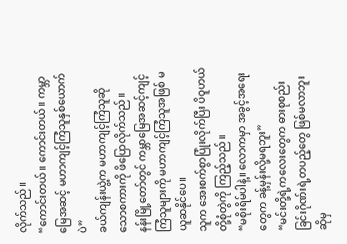လိုက်သည်။
“ကောင်းတယ်။ ကောင်းတယ်။ ကမ္ဘာမြေအဆင့် မဟာကျင့်ကြံသူနှစ်ယောက်ပဲ”
ခယ်ကျန်းယွဲ့က မဟာကျင့်ကြံသူဆိုသောစကားကို ဖိပြောလိုက်သည်။
နန်းမြို့တော်တွင် ကမ္ဘာမြေအဆင့်ကျင့်ကြံသူများကို မဟာကျင့်ကြံသူအဖြစ် မယူဆနိုင်ပေ။
သူက အေးစက်စွာပြုံးလိုက်ပြီး ပိဝူဟယ်တို့စုံတွဲကို ကြည့်သည်။
“မစိုးရိမ်ပါနဲ့။ လောကမှာ အခွင့်အရေးတွေက ခန့်မှန်းလို့မရဘူး”
“မင်းတို့ရဲ့ကလေးတွေက ဓားစုစည်းခြင်းဂိုဏ်းရဲ့တပည့်တွေ ဖြစ်မလာဘူးဆိုမှ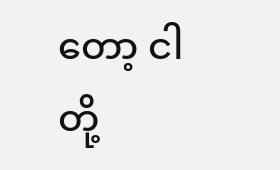တော့ ငါတို့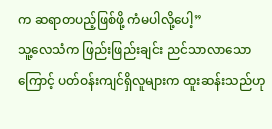က ဆရာတပည့်ဖြစ်ဖို့ ကံမပါလို့ပေါ့”
သူ့လေသံက ဖြည်းဖြည်းချင်း ညင်သာလာသောကြောင့် ပတ်ဝန်းကျင်ရှိလူများက ထူးဆန်းသည်ဟု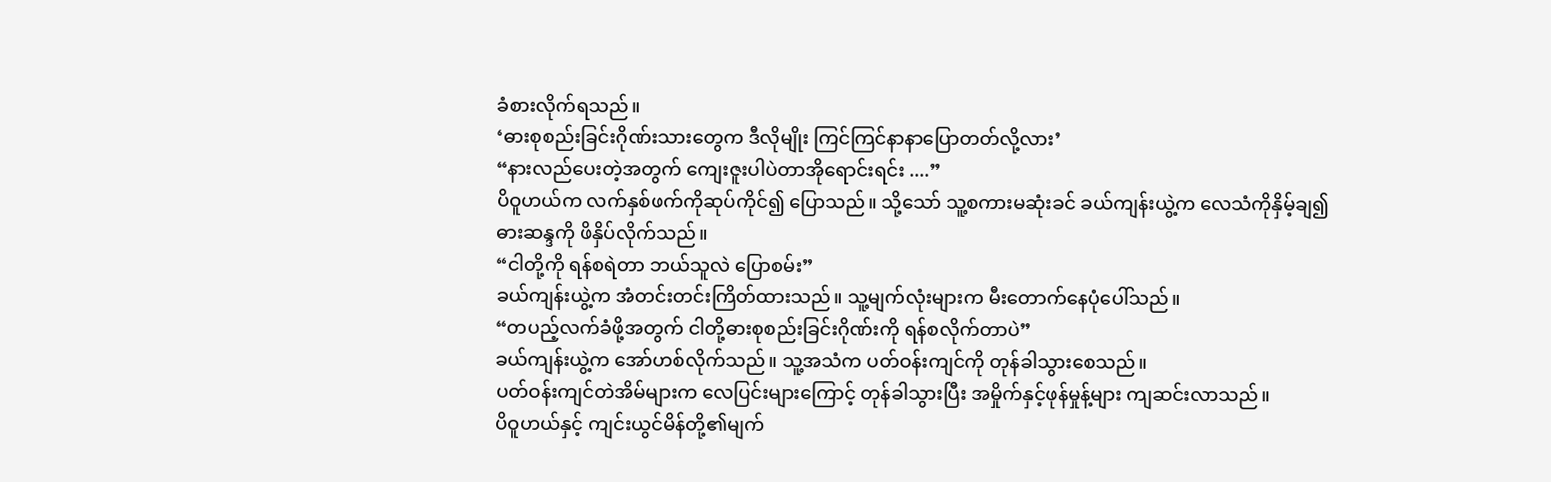ခံစားလိုက်ရသည်။
‘ဓားစုစည်းခြင်းဂိုဏ်းသားတွေက ဒီလိုမျိုး ကြင်ကြင်နာနာပြောတတ်လို့လား’
“နားလည်ပေးတဲ့အတွက် ကျေးဇူးပါပဲတာအိုရောင်းရင်း ....”
ပိဝူဟယ်က လက်နှစ်ဖက်ကိုဆုပ်ကိုင်၍ ပြောသည်။ သို့သော် သူ့စကားမဆုံးခင် ခယ်ကျန်းယွဲ့က လေသံကိုနှိမ့်ချ၍ ဓားဆန္ဒကို ဖိနှိပ်လိုက်သည်။
“ငါတို့ကို ရန်စရဲတာ ဘယ်သူလဲ ပြောစမ်း”
ခယ်ကျန်းယွဲ့က အံတင်းတင်းကြိတ်ထားသည်။ သူ့မျက်လုံးများက မီးတောက်နေပုံပေါ်သည်။
“တပည့်လက်ခံဖို့အတွက် ငါတို့ဓားစုစည်းခြင်းဂိုဏ်းကို ရန်စလိုက်တာပဲ”
ခယ်ကျန်းယွဲ့က အော်ဟစ်လိုက်သည်။ သူ့အသံက ပတ်ဝန်းကျင်ကို တုန်ခါသွားစေသည်။
ပတ်ဝန်းကျင်တဲအိမ်များက လေပြင်းများကြောင့် တုန်ခါသွားပြီး အမှိုက်နှင့်ဖုန်မှုန့်များ ကျဆင်းလာသည်။
ပိဝူဟယ်နှင့် ကျင်းယွင်မိန်တို့၏မျက်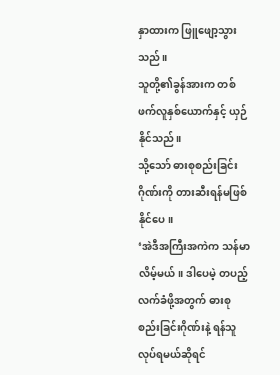နှာထားက ဖြူဖျော့သွားသည်။
သူတို့၏ခွန်အားက တစ်ဖက်လူနှစ်ယောက်နှင့် ယှဉ်နိုင်သည်။
သို့သော် ဓားစုစည်းခြင်းဂိုဏ်းကို တားဆီးရန်မဖြစ်နိုင်ပေ။
‘အဲဒီအကြီးအကဲက သန်မာလိမ့်မယ်။ ဒါပေမဲ့ တပည့်လက်ခံဖို့အတွက် ဓားစုစည်းခြင်းဂိုဏ်းနဲ့ ရန်သူလုပ်ရမယ်ဆိုရင်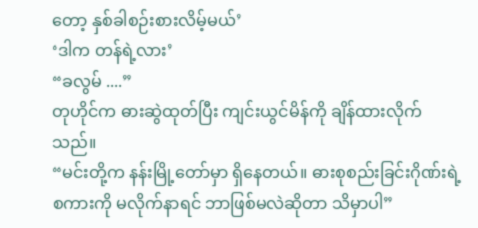တော့ နှစ်ခါစဉ်းစားလိမ့်မယ်’
‘ဒါက တန်ရဲ့လား’
“ခလွမ် ....”
တုဟိုင်က ဓားဆွဲထုတ်ပြီး ကျင်းယွင်မိန်ကို ချိန်ထားလိုက်သည်။
“မင်းတို့က နန်းမြို့တော်မှာ ရှိနေတယ်။ ဓားစုစည်းခြင်းဂိုဏ်းရဲ့စကားကို မလိုက်နာရင် ဘာဖြစ်မလဲဆိုတာ သိမှာပါ”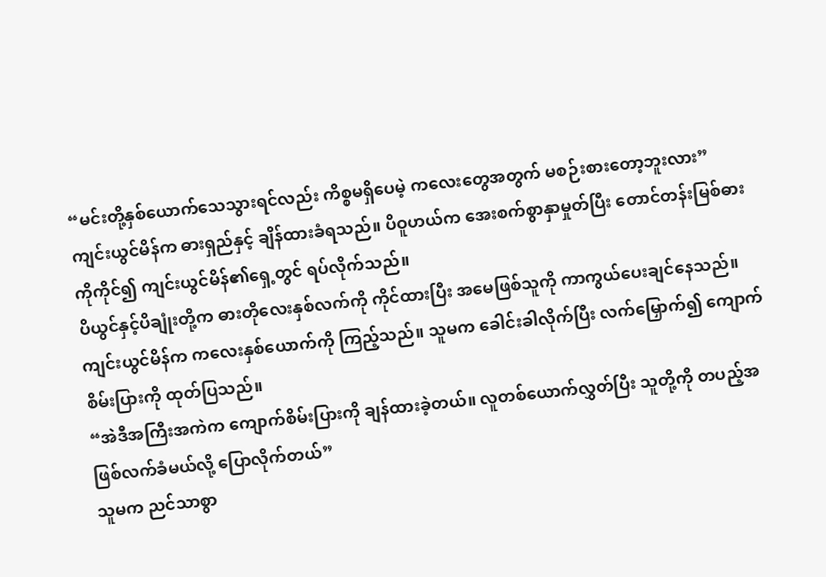“မင်းတို့နှစ်ယောက်သေသွားရင်လည်း ကိစ္စမရှိပေမဲ့ ကလေးတွေအတွက် မစဉ်းစားတော့ဘူးလား”
ကျင်းယွင်မိန်က ဓားရှည်နှင့် ချိန်ထားခံရသည်။ ပိဝူဟယ်က အေးစက်စွာနှာမှုတ်ပြီး တောင်တန်းမြစ်ဓားကိုကိုင်၍ ကျင်းယွင်မိန်၏ရှေ့တွင် ရပ်လိုက်သည်။
ပိယွင်နှင့်ပိချုံးတို့က ဓားတိုလေးနှစ်လက်ကို ကိုင်ထားပြီး အမေဖြစ်သူကို ကာကွယ်ပေးချင်နေသည်။
ကျင်းယွင်မိန်က ကလေးနှစ်ယောက်ကို ကြည့်သည်။ သူမက ခေါင်းခါလိုက်ပြီး လက်မြှောက်၍ ကျောက်စိမ်းပြားကို ထုတ်ပြသည်။
“အဲဒီအကြီးအကဲက ကျောက်စိမ်းပြားကို ချန်ထားခဲ့တယ်။ လူတစ်ယောက်လွှတ်ပြီး သူတို့ကို တပည့်အဖြစ်လက်ခံမယ်လို့ ပြောလိုက်တယ်”
သူမက ညင်သာစွာ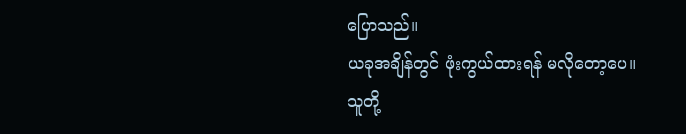ပြောသည်။
ယခုအချိန်တွင် ဖုံးကွယ်ထားရန် မလိုတော့ပေ။
သူတို့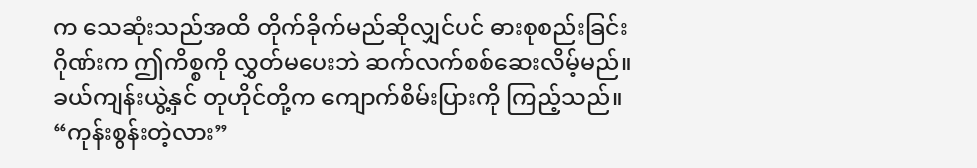က သေဆုံးသည်အထိ တိုက်ခိုက်မည်ဆိုလျှင်ပင် ဓားစုစည်းခြင်းဂိုဏ်းက ဤကိစ္စကို လွှတ်မပေးဘဲ ဆက်လက်စစ်ဆေးလိမ့်မည်။
ခယ်ကျန်းယွဲ့နှင် တုဟိုင်တို့က ကျောက်စိမ်းပြားကို ကြည့်သည်။
“ကုန်းစွန်းတဲ့လား”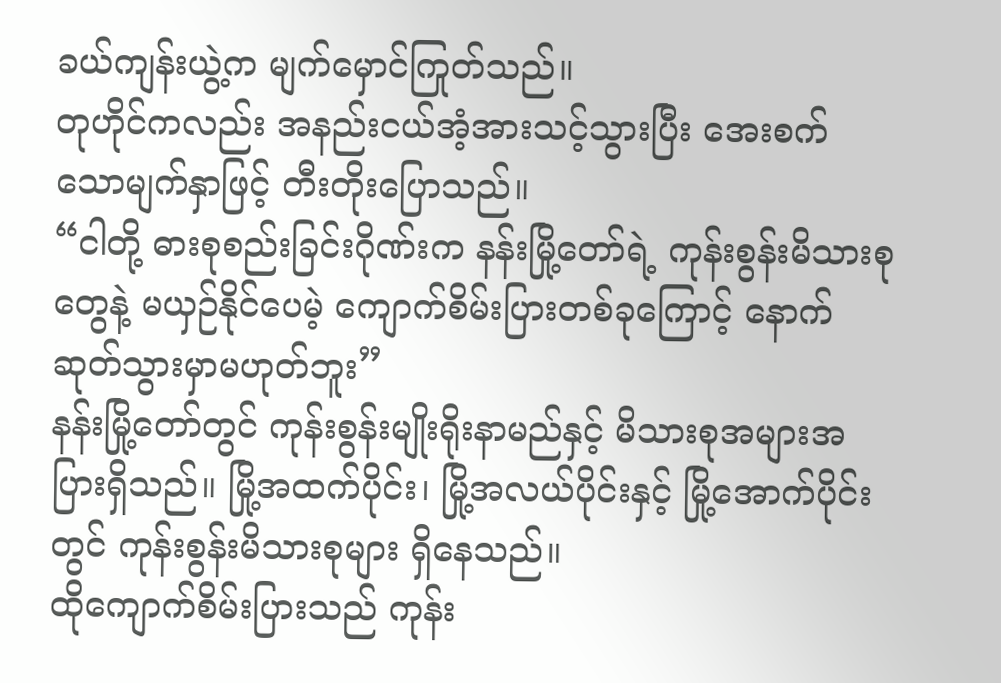ခယ်ကျန်းယွဲ့က မျက်မှောင်ကြုတ်သည်။
တုဟိုင်ကလည်း အနည်းငယ်အံ့အားသင့်သွားပြီး အေးစက်သောမျက်နှာဖြင့် တီးတိုးပြောသည်။
“ငါတို့ ဓားစုစည်းခြင်းဂိုဏ်းက နန်းမြို့တော်ရဲ့ ကုန်းစွန်းမိသားစုတွေနဲ့ မယှဉ်နိုင်ပေမဲ့ ကျောက်စိမ်းပြားတစ်ခုကြောင့် နောက်ဆုတ်သွားမှာမဟုတ်ဘူး”
နန်းမြို့တော်တွင် ကုန်းစွန်းမျိုးရိုးနာမည်နှင့် မိသားစုအများအပြားရှိသည်။ မြို့အထက်ပိုင်း၊ မြို့အလယ်ပိုင်းနှင့် မြို့အောက်ပိုင်းတွင် ကုန်းစွန်းမိသားစုများ ရှိနေသည်။
ထိုကျောက်စိမ်းပြားသည် ကုန်း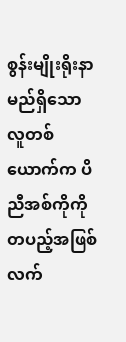စွန်းမျိုးရိုးနာမည်ရှိသော လူတစ်ယောက်က ပိညီအစ်ကိုကို တပည့်အဖြစ်လက်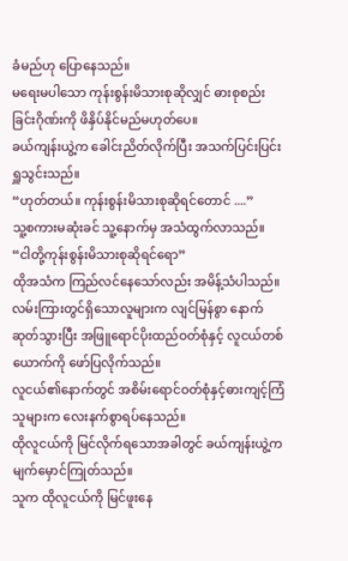ခံမည်ဟု ပြောနေသည်။
မရေးမပါသော ကုန်းစွန်းမိသားစုဆိုလျှင် ဓားစုစည်းခြင်းဂိုဏ်းကို ဖိနှိပ်နိုင်မည်မဟုတ်ပေ။
ခယ်ကျန်းယွဲ့က ခေါင်းညိတ်လိုက်ပြီး အသက်ပြင်းပြင်းရှူသွင်းသည်။
“ဟုတ်တယ်။ ကုန်းစွန်းမိသားစုဆိုရင်တောင် ....”
သူ့စကားမဆုံးခင် သူ့နောက်မှ အသံထွက်လာသည်။
“ငါတို့ကုန်းစွန်းမိသားစုဆိုရင်ရော”
ထိုအသံက ကြည်လင်နေသော်လည်း အမိန့်သံပါသည်။
လမ်းကြားတွင်ရှိသောလူများက လျင်မြန်စွာ နောက်ဆုတ်သွားပြီး အဖြူရောင်ပိုးထည်ဝတ်စုံနှင့် လူငယ်တစ်ယောက်ကို ဖော်ပြလိုက်သည်။
လူငယ်၏နောက်တွင် အစိမ်းရောင်ဝတ်စုံနှင့်ဓားကျင့်ကြံသူများက လေးနက်စွာရပ်နေသည်။
ထိုလူငယ်ကို မြင်လိုက်ရသောအခါတွင် ခယ်ကျန်းယွဲ့က မျက်မှောင်ကြုတ်သည်။
သူက ထိုလူငယ်ကို မြင်ဖူးနေ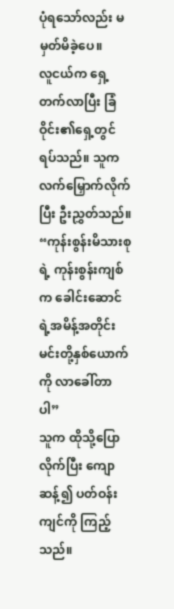ပုံရသော်လည်း မမှတ်မိခဲ့ပေ။
လူငယ်က ရှေ့တက်လာပြီး ခြံဝိုင်း၏ရှေ့တွင် ရပ်သည်။ သူက လက်မြှောက်လိုက်ပြီး ဦးညွှတ်သည်။
“ကုန်းစွန်းမိသားစုရဲ့ ကုန်းစွန်းကျစ်က ခေါင်းဆောင်ရဲ့အမိန့်အတိုင်း မင်းတို့နှစ်ယောက်ကို လာခေါ်တာပါ”
သူက ထိုသို့ပြောလိုက်ပြီး ကျောဆန့်၍ ပတ်ဝန်းကျင်ကို ကြည့်သည်။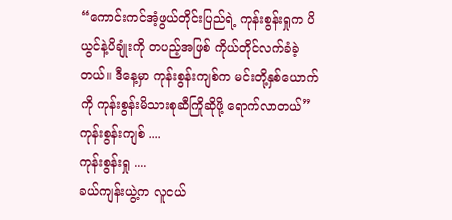“ကောင်းကင်အံ့ဖွယ်တိုင်းပြည်ရဲ့ ကုန်းစွန်းရှုက ပိယွင်နဲ့ပိချုံးကို တပည့်အဖြစ် ကိုယ်တိုင်လက်ခံခဲ့တယ်။ ဒီနေ့မှာ ကုန်းစွန်းကျစ်က မင်းတို့နှစ်ယောက်ကို ကုန်းစွန်းမိသားစုဆီကြိုဆိုဖို့ ရောက်လာတယ်”
ကုန်းစွန်းကျစ် ....
ကုန်းစွန်းရှု ....
ခယ်ကျန်းယွဲ့က လူငယ်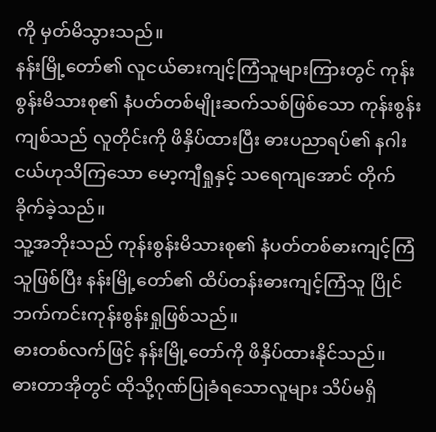ကို မှတ်မိသွားသည်။
နန်းမြို့တော်၏ လူငယ်ဓားကျင့်ကြံသူများကြားတွင် ကုန်းစွန်းမိသားစု၏ နံပတ်တစ်မျိုးဆက်သစ်ဖြစ်သော ကုန်းစွန်းကျစ်သည် လူတိုင်းကို ဖိနှိပ်ထားပြီး ဓားပညာရပ်၏ နဂါးငယ်ဟုသိကြသော မော့ကျီရှုနှင့် သရေကျအောင် တိုက်ခိုက်ခဲ့သည်။
သူ့အဘိုးသည် ကုန်းစွန်းမိသားစု၏ နံပတ်တစ်ဓားကျင့်ကြံသူဖြစ်ပြီး နန်းမြို့တော်၏ ထိပ်တန်းဓားကျင့်ကြံသူ ပြိုင်ဘက်ကင်းကုန်းစွန်းရှုဖြစ်သည်။
ဓားတစ်လက်ဖြင့် နန်းမြို့တော်ကို ဖိနှိပ်ထားနိုင်သည်။
ဓားတာအိုတွင် ထိုသို့ဂုဏ်ပြုခံရသောလူများ သိပ်မရှိ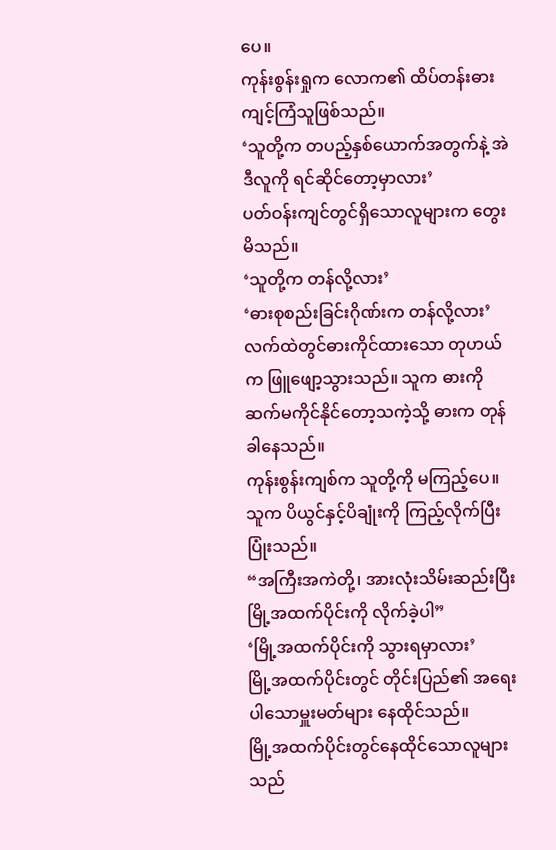ပေ။
ကုန်းစွန်းရှုက လောက၏ ထိပ်တန်းဓားကျင့်ကြံသူဖြစ်သည်။
‘သူတို့က တပည့်နှစ်ယောက်အတွက်နဲ့ အဲဒီလူကို ရင်ဆိုင်တော့မှာလား’
ပတ်ဝန်းကျင်တွင်ရှိသောလူများက တွေးမိသည်။
‘သူတို့က တန်လို့လား’
‘ဓားစုစည်းခြင်းဂိုဏ်းက တန်လို့လား’
လက်ထဲတွင်ဓားကိုင်ထားသော တုဟယ်က ဖြူဖျော့သွားသည်။ သူက ဓားကို ဆက်မကိုင်နိုင်တော့သကဲ့သို့ ဓားက တုန်ခါနေသည်။
ကုန်းစွန်းကျစ်က သူတို့ကို မကြည့်ပေ။ သူက ပိယွင်နှင့်ပိချုံးကို ကြည့်လိုက်ပြီး ပြုံးသည်။
“အကြီးအကဲတို့၊ အားလုံးသိမ်းဆည်းပြီး မြို့အထက်ပိုင်းကို လိုက်ခဲ့ပါ”
‘မြို့အထက်ပိုင်းကို သွားရမှာလား’
မြို့အထက်ပိုင်းတွင် တိုင်းပြည်၏ အရေးပါသောမှူးမတ်များ နေထိုင်သည်။
မြို့အထက်ပိုင်းတွင်နေထိုင်သောလူများသည်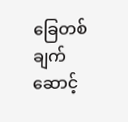ခြေတစ်ချက်ဆောင့်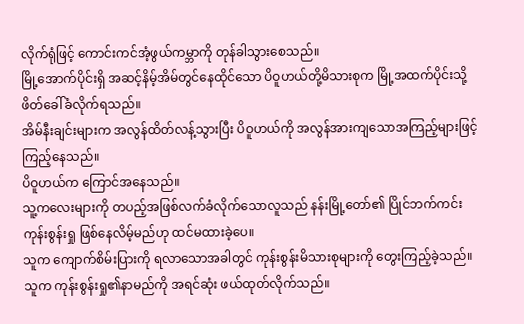လိုက်ရုံဖြင့် ကောင်းကင်အံ့ဖွယ်ကမ္ဘာကို တုန်ခါသွားစေသည်။
မြို့အောက်ပိုင်းရှိ အဆင့်နိမ့်အိမ်တွင်နေထိုင်သော ပိဝူဟယ်တို့မိသားစုက မြို့အထက်ပိုင်းသို့ ဖိတ်ခေါ်ခံလိုက်ရသည်။
အိမ်နီးချင်းများက အလွန်ထိတ်လန့်သွားပြီး ပိဝူဟယ်ကို အလွန်အားကျသောအကြည့်များဖြင့် ကြည့်နေသည်။
ပိဝူဟယ်က ကြောင်အနေသည်။
သူ့ကလေးများကို တပည့်အဖြစ်လက်ခံလိုက်သောလူသည် နန်းမြို့တော်၏ ပြိုင်ဘက်ကင်းကုန်းစွန်းရှု ဖြစ်နေလိမ့်မည်ဟု ထင်မထားခဲ့ပေ။
သူက ကျောက်စိမ်းပြားကို ရလာသောအခါတွင် ကုန်းစွန်းမိသားစုများကို တွေးကြည့်ခဲ့သည်။
သူက ကုန်းစွန်းရှု၏နာမည်ကို အရင်ဆုံး ဖယ်ထုတ်လိုက်သည်။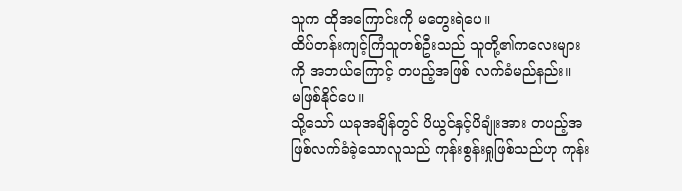သူက ထိုအကြောင်းကို မတွေးရဲပေ။
ထိပ်တန်းကျင့်ကြံသူတစ်ဦးသည် သူတို့၏ကလေးများကို အဘယ်ကြောင့် တပည့်အဖြစ် လက်ခံမည်နည်း။
မဖြစ်နိုင်ပေ။
သို့သော် ယခုအချိန်တွင် ပိယွင်နှင့်ပိချုံးအား တပည့်အဖြစ်လက်ခံခဲ့သောလူသည် ကုန်းစွန်းရှုဖြစ်သည်ဟု ကုန်း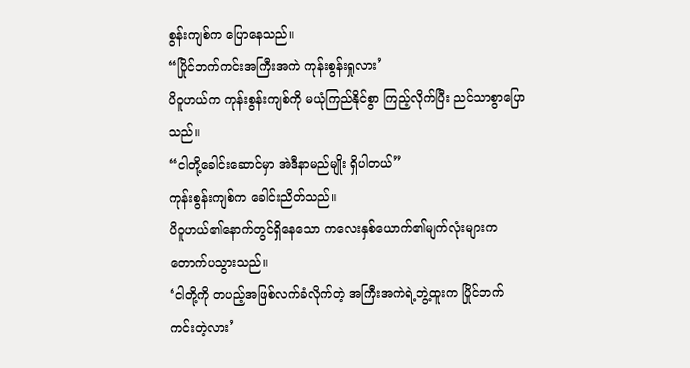စွန်းကျစ်က ပြောနေသည်။
“ပြိုင်ဘက်ကင်းအကြီးအကဲ ကုန်းစွန်းရှုလား’
ပိဝူဟယ်က ကုန်းစွန်းကျစ်ကို မယုံကြည်နိုင်စွာ ကြည့်လိုက်ပြီး ညင်သာစွာပြောသည်။
“ငါတို့ခေါင်းဆောင်မှာ အဲဒီနာမည်မျိုး ရှိပါတယ်”
ကုန်းစွန်းကျစ်က ခေါင်းညိတ်သည်။
ပိဝူဟယ်၏နောက်တွင်ရှိနေသော ကလေးနှစ်ယောက်၏မျက်လုံးများက တောက်ပသွားသည်။
‘ငါတို့ကို တပည့်အဖြစ်လက်ခံလိုက်တဲ့ အကြီးအကဲရဲ့ဘွဲ့ထူးက ပြိုင်ဘက်ကင်းတဲ့လား’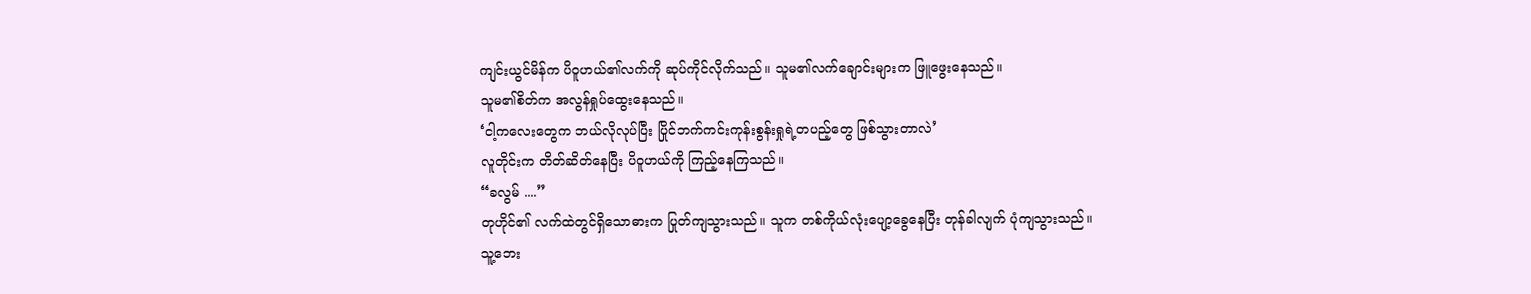ကျင်းယွင်မိန်က ပိဝူဟယ်၏လက်ကို ဆုပ်ကိုင်လိုက်သည်။ သူမ၏လက်ချောင်းများက ဖြူဖွေးနေသည်။
သူမ၏စိတ်က အလွန်ရှုပ်ထွေးနေသည်။
‘ငါ့ကလေးတွေက ဘယ်လိုလုပ်ပြီး ပြိုင်ဘက်ကင်းကုန်းစွန်းရှုရဲ့တပည့်တွေ ဖြစ်သွားတာလဲ’
လူတိုင်းက တိတ်ဆိတ်နေပြီး ပိဝူဟယ်ကို ကြည့်နေကြသည်။
“ခလွမ် ....”
တုဟိုင်၏ လက်ထဲတွင်ရှိသောဓားက ပြုတ်ကျသွားသည်။ သူက တစ်ကိုယ်လုံးပျော့ခွေနေပြီး တုန်ခါလျက် ပုံကျသွားသည်။
သူ့ဘေး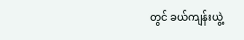တွင် ခယ်ကျန်းယွဲ့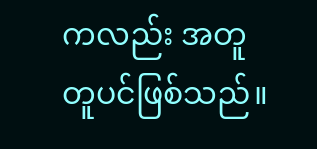ကလည်း အတူတူပင်ဖြစ်သည်။